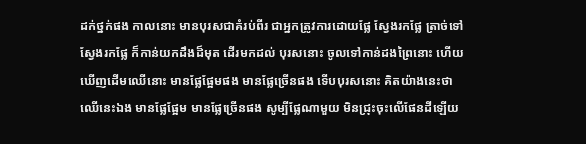ដក់ថ្នក់ផង កាលនោះ មានបុរសជាគំរប់ពីរ ជាអ្នកត្រូវការដោយផ្លែ ស្វែងរកផ្លែ ត្រាច់ទៅស្វែងរកផ្លែ ក៏កាន់យកដឹងដ៏មុត ដើរមកដល់ បុរសនោះ ចូលទៅកាន់ដងព្រៃនោះ ហើយឃើញដើមឈើនោះ មានផ្លែផ្អែមផង មានផ្លែច្រើនផង ទើបបុរសនោះ គិតយ៉ាងនេះថា ឈើនេះឯង មានផ្លែផ្អែម មានផ្លែច្រើនផង សូម្បីផ្លែណាមួយ មិនជ្រុះចុះលើផែនដីឡើយ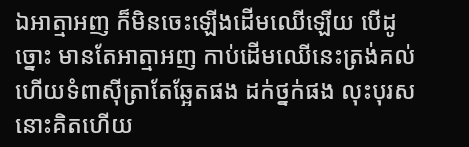ឯអាត្មាអញ ក៏មិនចេះឡើងដើមឈើឡើយ បើដូច្នោះ មានតែអាត្មាអញ កាប់ដើមឈើនេះត្រង់គល់ ហើយទំពាស៊ីត្រាតែឆ្អែតផង ដក់ថ្នក់ផង លុះបុរសនោះគិតហើយ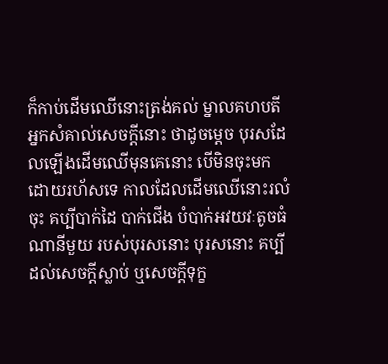ក៏កាប់ដើមឈើនោះត្រង់គល់ ម្នាលគហបតី អ្នកសំគាល់សេចក្តីនោះ ថាដូចម្តេច បុរសដែលឡើងដើមឈើមុនគេនោះ បើមិនចុះមកដោយរហ័សទេ កាលដែលដើមឈើនោះរលំចុះ គប្បីបាក់ដៃ បាក់ជើង បំបាក់អវយវៈតូចធំណានីមួយ របស់បុរសនោះ បុរសនោះ គប្បីដល់សេចក្តីស្លាប់ ឬសេចក្តីទុក្ខ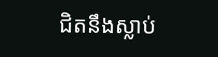ជិតនឹងស្លាប់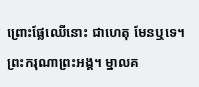ព្រោះផ្លែឈើនោះ ជាហេតុ មែនឬទេ។ ព្រះករុណាព្រះអង្គ។ ម្នាលគ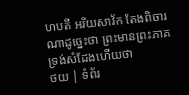ហបតី អរិយសាវ័ក តែងពិចារណាដូច្នេះថា ព្រះមានព្រះភាគ ទ្រង់សំដែងហើយថា
ថយ | ទំព័រ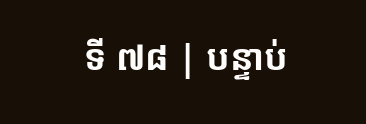ទី ៧៨ | បន្ទាប់